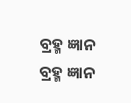ବ୍ରହ୍ମ ଜ୍ଞାନ
ବ୍ରହ୍ମ ଜ୍ଞାନ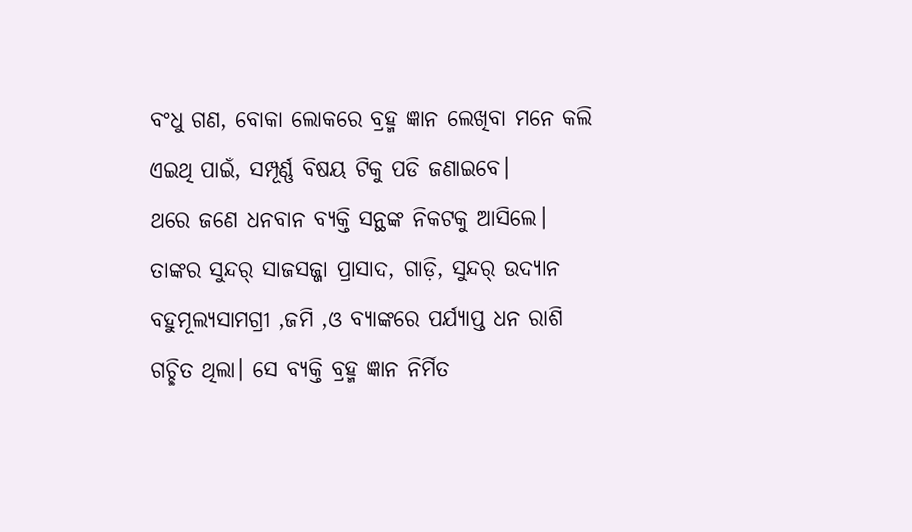ବଂଧୁ ଗଣ, ବୋକା ଲୋକରେ ବ୍ରହ୍ମ ଜ୍ଞାନ ଲେଖିବା ମନେ କଲି ଏଇଥି ପାଇଁ, ସମ୍ପୂର୍ଣ୍ଣ ବିଷୟ ଟିକୁ ପଡି ଜଣାଇବେ।
ଥରେ ଜଣେ ଧନବାନ ବ୍ୟକ୍ତି ସନ୍ଥଙ୍କ ନିକଟକୁ ଆସିଲେ। ତାଙ୍କର ସୁନ୍ଦର୍ ସାଜସଜ୍ଜା ପ୍ରାସାଦ, ଗାଡ଼ି, ସୁନ୍ଦର୍ ଉଦ୍ୟାନ ବହୁମୂଲ୍ୟସାମଗ୍ରୀ ,ଜମି ,ଓ ବ୍ୟାଙ୍କରେ ପର୍ଯ୍ୟାପ୍ତ ଧନ ରାଶି ଗଚ୍ଛିତ ଥିଲା। ସେ ବ୍ୟକ୍ତି ବ୍ରହ୍ମ ଜ୍ଞାନ ନିର୍ମିତ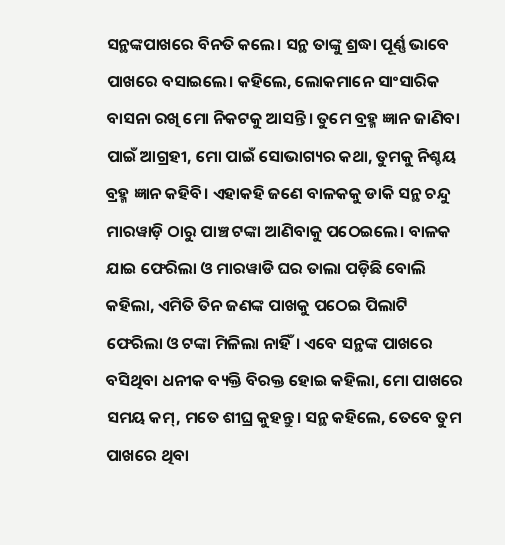ସନ୍ଥଙ୍କପାଖରେ ବିନତି କଲେ। ସନ୍ଥ ତାଙ୍କୁ ଶ୍ରଦ୍ଧା ପୂର୍ଣ୍ଣ ଭାବେ ପାଖରେ ବସାଇଲେ। କହିଲେ, ଲୋକମାନେ ସାଂସାରିକ ବାସନା ରଖି ମୋ ନିକଟକୁ ଆସନ୍ତି। ତୁମେ ବ୍ରହ୍ମ ଜ୍ଞାନ ଜାଣିବା ପାଇଁ ଆଗ୍ରହୀ, ମୋ ପାଇଁ ସୋଭାଗ୍ୟର କଥା, ତୁମକୁ ନିଶ୍ଚୟ ବ୍ରହ୍ମ ଜ୍ଞାନ କହିବି। ଏହାକହି ଜଣେ ବାଳକକୁ ଡାକି ସନ୍ଥ ଚନ୍ଦୁ ମାରୱାଡ଼ି ଠାରୁ ପାଞ୍ଚ ଟଙ୍କା ଆଣିବାକୁ ପଠେଇଲେ। ବାଳକ ଯାଇ ଫେରିଲା ଓ ମାରୱାଡି ଘର ତାଲା ପଡ଼ିଛି ବୋଲି କହିଲା, ଏମିତି ତିନ ଜଣଙ୍କ ପାଖକୁ ପଠେଇ ପିଲାଟି ଫେରିଲା ଓ ଟଙ୍କା ମିଳିଲା ନାହିଁ। ଏବେ ସନ୍ଥଙ୍କ ପାଖରେ ବସିଥିବା ଧନୀକ ବ୍ୟକ୍ତି ବିରକ୍ତ ହୋଇ କହିଲା, ମୋ ପାଖରେ ସମୟ କମ୍, ମତେ ଶୀଘ୍ର କୁହନ୍ତୁ। ସନ୍ଥ କହିଲେ, ତେବେ ତୁମ ପାଖରେ ଥିବା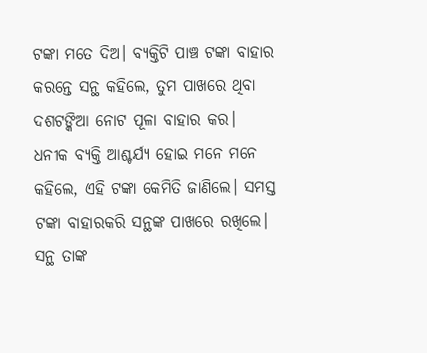ଟଙ୍କା ମତେ ଦିଅ। ବ୍ୟକ୍ତିଟି ପାଞ୍ଚ ଟଙ୍କା ବାହାର କରନ୍ତେ ସନ୍ଥ କହିଲେ, ତୁମ ପାଖରେ ଥିବା ଦଶଟଙ୍କିଆ ନୋଟ ପୂଳା ବାହାର କର। ଧନୀକ ବ୍ୟକ୍ତି ଆଶ୍ଚର୍ଯ୍ୟ ହୋଇ ମନେ ମନେ କହିଲେ, ଏହି ଟଙ୍କା କେମିତି ଜାଣିଲେ। ସମସ୍ତ ଟଙ୍କା ବାହାରକରି ସନ୍ଥଙ୍କ ପାଖରେ ରଖିଲେ। ସନ୍ଥ ତାଙ୍କ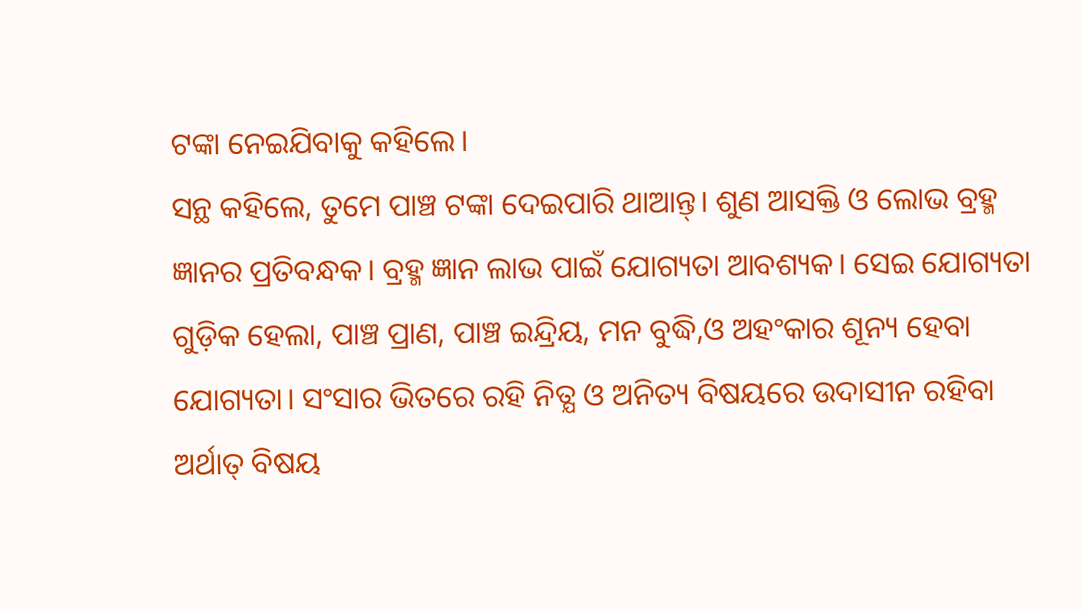ଟଙ୍କା ନେଇଯିବାକୁ କହିଲେ।
ସନ୍ଥ କହିଲେ, ତୁମେ ପାଞ୍ଚ ଟଙ୍କା ଦେଇପାରି ଥାଆନ୍ତ୍। ଶୁଣ ଆସକ୍ତି ଓ ଲୋଭ ବ୍ରହ୍ମ ଜ୍ଞାନର ପ୍ରତିବନ୍ଧକ। ବ୍ରହ୍ମ ଜ୍ଞାନ ଲାଭ ପାଇଁ ଯୋଗ୍ୟତା ଆବଶ୍ୟକ। ସେଇ ଯୋଗ୍ୟତା ଗୁଡ଼ିକ ହେଲା, ପାଞ୍ଚ ପ୍ରାଣ, ପାଞ୍ଚ ଇନ୍ଦ୍ରିୟ, ମନ ବୁଦ୍ଧି,ଓ ଅହଂକାର ଶୂନ୍ୟ ହେବା ଯୋଗ୍ୟତା। ସଂସାର ଭିତରେ ରହି ନିତ୍ଯ ଓ ଅନିତ୍ୟ ବିଷୟରେ ଉଦାସୀନ ରହିବା ଅର୍ଥାତ୍ ବିଷୟ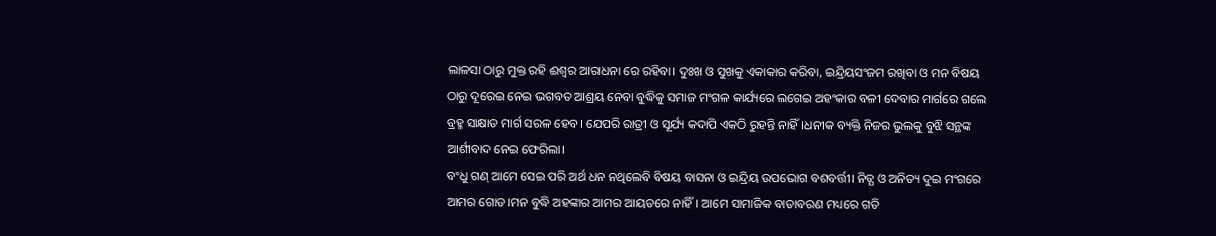ଲାଳସା ଠାରୁ ମୁକ୍ତ ରହି ଈଶ୍ୱର ଆରାଧନା ରେ ରହିବା। ଦୁଃଖ ଓ ସୁଖକୁ ଏକାକାର କରିବା, ଇନ୍ଦ୍ରିୟସଂଜମ ରଖିବା ଓ ମନ ବିଷୟ ଠାରୁ ଦୂରେଇ ନେଇ ଭଗବତ ଆଶ୍ରୟ ନେବା ବୁଦ୍ଧିକୁ ସମାଜ ମଂଗଳ କାର୍ଯ୍ୟରେ ଲଗେଇ ଅହଂକାର ବଳୀ ଦେବାର ମାର୍ଗରେ ଗଲେ ବ୍ରହ୍ମ ସାକ୍ଷାତ ମାର୍ଗ ସରଳ ହେବ। ଯେପରି ରାତ୍ରୀ ଓ ସୂର୍ଯ୍ୟ କଦାପି ଏକଠି ରୁହନ୍ତି ନାହିଁ।ଧନୀକ ବ୍ୟକ୍ତି ନିଜର ଭୁଲକୁ ବୁଝି ସନ୍ଥଙ୍କ ଆର୍ଶୀବାଦ ନେଇ ଫେରିଲା।
ବଂଧୁ ଗଣ୍ ଆମେ ସେଇ ପରି ଅର୍ଥ ଧନ ନଥିଲେବି ବିଷୟ ବାସନା ଓ ଇନ୍ଦ୍ରିୟ ଉପଭୋଗ ବଶବର୍ତ୍ତୀ। ନିତ୍ଯ ଓ ଅନିତ୍ୟ ଦୁଇ ମଂଗରେ ଆମର ଗୋଡ।ମନ ବୁଦ୍ଧି ଅହଙ୍କାର ଆମର ଆୟତରେ ନାହିଁ। ଆମେ ସାମାଜିକ ବାତାବରଣ ମଧ୍ୟରେ ଗତି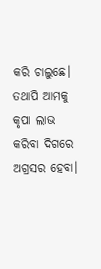କରି ଚାଲୁଛେ। ତଥାପି ଆମକୁ କୃପା ଲାଭ କରିବା ଦିଗରେ ଅଗ୍ରସର ହେବା।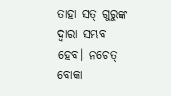ତାହା ସତ୍ ଗୁରୁଙ୍କ ଦ୍ଵାରା ସମ୍ଭବ ହେବ। ନଚେତ୍ ବୋକା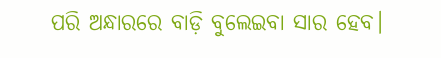ପରି ଅନ୍ଧାରରେ ବାଡ଼ି ବୁଲେଇବା ସାର ହେବ।